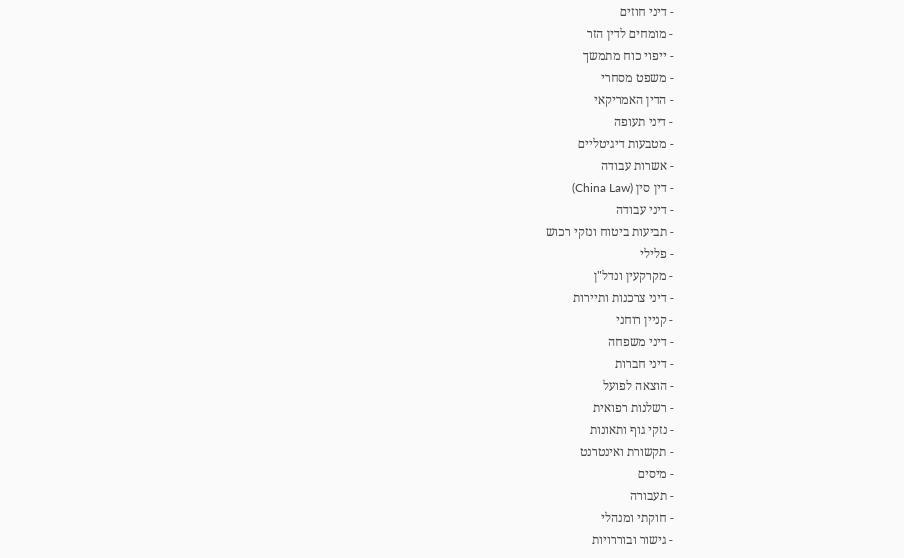- דיני חוזים
- מומחים לדין הזר
- ייפוי כוח מתמשך
- משפט מסחרי
- הדין האמריקאי
- דיני תעופה
- מטבעות דיגיטליים
- אשרות עבודה
- דין סין (China Law)
- דיני עבודה
- תביעות ביטוח ונזקי רכוש
- פלילי
- מקרקעין ונדל"ן
- דיני צרכנות ותיירות
- קניין רוחני
- דיני משפחה
- דיני חברות
- הוצאה לפועל
- רשלנות רפואית
- נזקי גוף ותאונות
- תקשורת ואינטרנט
- מיסים
- תעבורה
- חוקתי ומנהלי
- גישור ובוררויות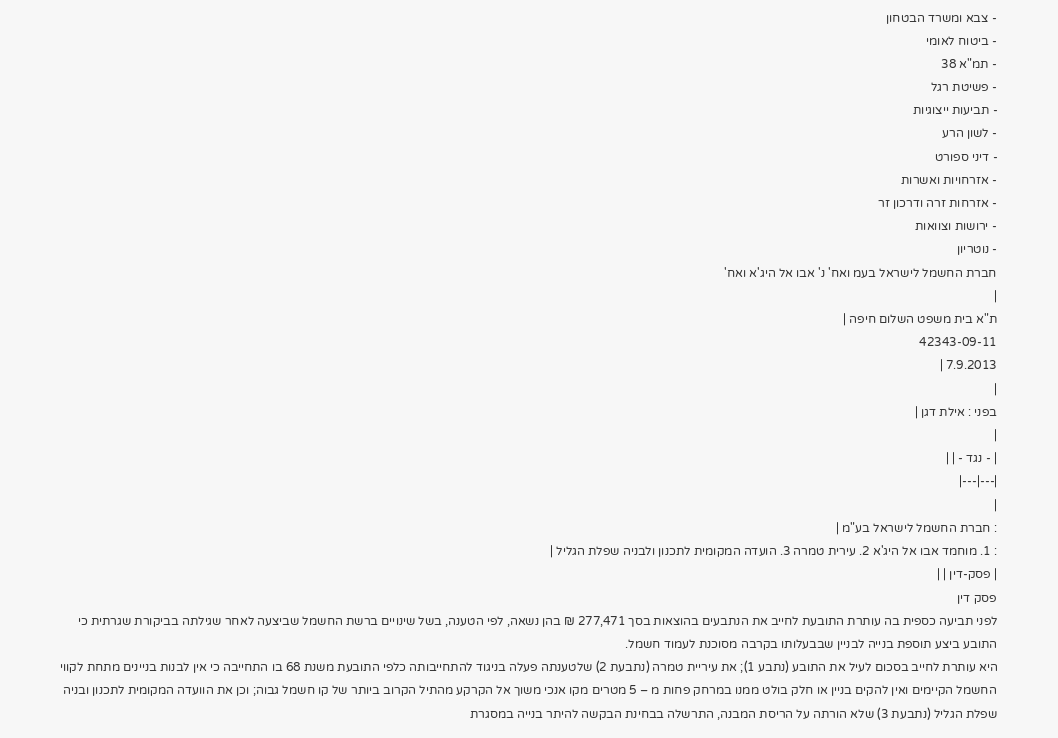- צבא ומשרד הבטחון
- ביטוח לאומי
- תמ"א 38
- פשיטת רגל
- תביעות ייצוגיות
- לשון הרע
- דיני ספורט
- אזרחויות ואשרות
- אזרחות זרה ודרכון זר
- ירושות וצוואות
- נוטריון
חברת החשמל לישראל בעמ ואח' נ' אבו אל היג'א ואח'
|
ת"א בית משפט השלום חיפה |
42343-09-11
7.9.2013 |
|
בפני : אילת דגן |
|
| - נגד - | |
|---|---|
|
: חברת החשמל לישראל בע"מ |
: 1. מוחמד אבו אל היג'א 2. עירית טמרה 3. הועדה המקומית לתכנון ולבניה שפלת הגליל |
| פסק-דין | |
פסק דין
לפני תביעה כספית בה עותרת התובעת לחייב את הנתבעים בהוצאות בסך 277,471 ₪ בהן נשאה, לפי הטענה, בשל שינויים ברשת החשמל שביצעה לאחר שגילתה בביקורת שגרתית כי התובע ביצע תוספת בנייה לבניין שבבעלותו בקרבה מסוכנת לעמוד חשמל.
היא עותרת לחייב בסכום לעיל את התובע (נתבע 1); את עיריית טמרה (נתבעת 2) שלטענתה פעלה בניגוד להתחייבותה כלפי התובעת משנת 68 בו התחייבה כי אין לבנות בניינים מתחת לקווי החשמל הקיימים ואין להקים בניין או חלק בולט ממנו במרחק פחות מ – 5 מטרים מקו אנכי משוך אל הקרקע מהתיל הקרוב ביותר של קו חשמל גבוה; וכן את הוועדה המקומית לתכנון ובניה שפלת הגליל (נתבעת 3) שלא הורתה על הריסת המבנה, התרשלה בבחינת הבקשה להיתר בנייה במסגרת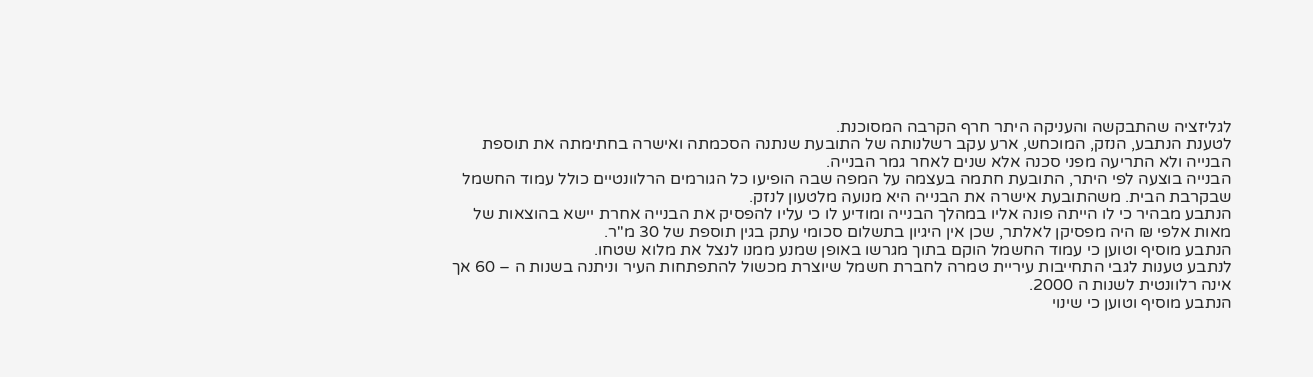לגליזציה שהתבקשה והעניקה היתר חרף הקרבה המסוכנת.
לטענת הנתבע, הנזק, המוכחש, ארע עקב רשלנותה של התובעת שנתנה הסכמתה ואישרה בחתימתה את תוספת הבנייה ולא התריעה מפני סכנה אלא שנים לאחר גמר הבנייה.
הבנייה בוצעה לפי היתר, התובעת חתמה בעצמה על המפה שבה הופיעו כל הגורמים הרלוונטיים כולל עמוד החשמל שבקרבת הבית. משהתובעת אישרה את הבנייה היא מנועה מלטעון לנזק.
הנתבע מבהיר כי לו הייתה פונה אליו במהלך הבנייה ומודיע לו כי עליו להפסיק את הבנייה אחרת יישא בהוצאות של מאות אלפי ₪ היה מפסיקן לאלתר, שכן אין היגיון בתשלום סכומי עתק בגין תוספת של 30 מ"ר.
הנתבע מוסיף וטוען כי עמוד החשמל הוקם בתוך מגרשו באופן שמנע ממנו לנצל את מלוא שטחו.
לנתבע טענות לגבי התחייבות עיריית טמרה לחברת חשמל שיוצרת מכשול להתפתחות העיר וניתנה בשנות ה – 60 אך אינה רלוונטית לשנות ה 2000.
הנתבע מוסיף וטוען כי שינוי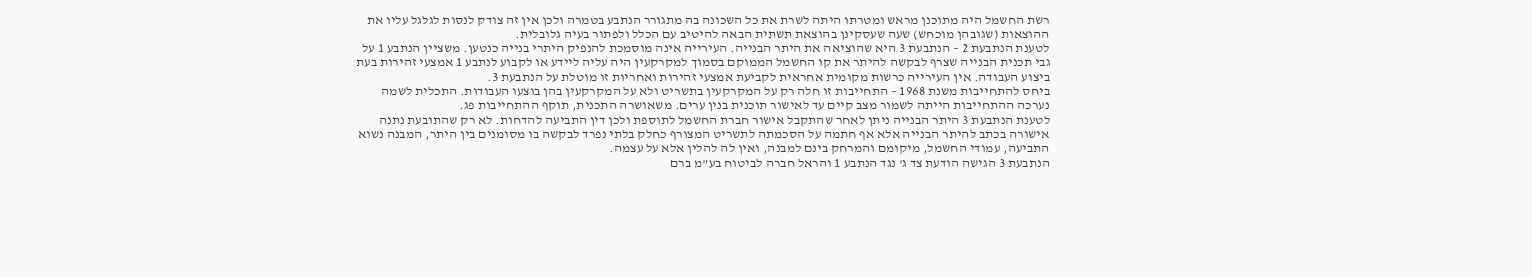רשת החשמל היה מתוכנן מראש ומטרתו היתה לשרת את כל השכונה בה מתגורר הנתבע בטמרה ולכן אין זה צודק לנסות לגלגל עליו את ההוצאות (שגובהן מוכחש) שעה שעסקינן בהוצאת תשתית הבאה להיטיב עם הכלל ולפתור בעיה גלובלית.
לטענת הנתבעת 2 – הנתבעת 3 היא שהוציאה את היתר הבנייה. העירייה אינה מוסמכת להנפיק היתרי בנייה כנטען. משציין הנתבע 1 על גבי תכנית הבנייה שצרף לבקשה להיתר את קו החשמל הממוקם בסמוך למקרקעין היה עליה ליידע או לקבוע לנתבע 1 אמצעי זהירות בעת ביצוע העבודה. אין העירייה כרשות מקומית אחראית לקביעת אמצעי זהירות ואחריות זו מוטלת על הנתבעת 3.
ביחס להתחייבות משנת 1968 – התחייבות זו חלה רק על המקרקעין בתשריט ולא על המקרקעין בהן בוצעו העבודות. התכלית לשמה נערכה ההתחייבות הייתה לשמור מצב קיים עד לאישור תוכנית בנין ערים. משאושרה התכנית, תוקף ההתחייבות פג.
לטענת הנתבעת 3 היתר הבנייה ניתן לאחר שהתקבל אישור חברת החשמל לתוספת ולכן דין התביעה להדחות. לא רק שהתובעת נתנה אישורה בכתב להיתר הבנייה אלא אף חתמה על הסכמתה לתשריט המצורף כחלק בלתי נפרד לבקשה בו מסומנים בין היתר, המבנה נשוא התביעה, עמודי החשמל, מיקומם והמרחק בינם למבנה, ואין לה להלין אלא על עצמה.
הנתבעת 3 הגישה הודעת צד ג' נגד הנתבע 1 והראל חברה לביטוח בע"מ ברם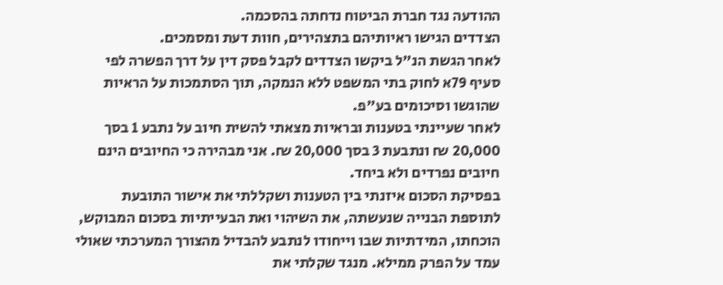ההודעה נגד חברת הביטוח נדחתה בהסכמה.
הצדדים הגישו ראיותיהם בתצהירים, חוות דעת ומסמכים.
לאחר הגשת הנ"ל ביקשו הצדדים לקבל פסק דין על דרך הפשרה לפי סעיף 79א לחוק בתי המשפט ללא הנמקה, תוך הסתמכות על הראיות שהוגשו וסיכומים בע"פ.
לאחר שעיינתי בטענות ובראיות מצאתי להשית חיוב על נתבע 1 בסך 20,000 ₪ ונתבעת 3 בסך 20,000 ₪. אני מבהירה כי החיובים הינם חיובים נפרדים ולא ביחד.
בפסיקת הסכום איזנתי בין הטענות ושקללתי את אישור התובעת לתוספת הבנייה שנעשתה, את השיהוי ואת הבעייתיות בסכום המבוקש, הוכחתו, המידתיות שבו וייחודו לנתבע להבדיל מהצורך המערכתי שאולי עמד על הפרק ממילא. מנגד שקלתי את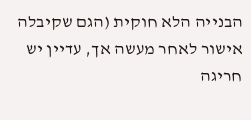הבנייה הלא חוקית (הגם שקיבלה אישור לאחר מעשה אך, עדיין יש חריגה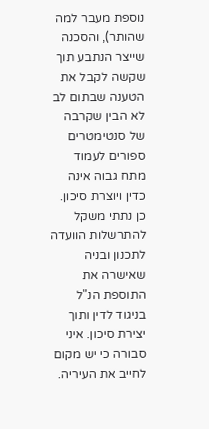נוספת מעבר למה שהותר), והסכנה שייצר הנתבע תוך שקשה לקבל את הטענה שבתום לב לא הבין שקרבה של סנטימטרים ספורים לעמוד מתח גבוה אינה כדין ויוצרת סיכון. כן נתתי משקל להתרשלות הוועדה לתכנון ובניה שאישרה את התוספת הנ"ל בניגוד לדין ותוך יצירת סיכון. איני סבורה כי יש מקום לחייב את העיריה.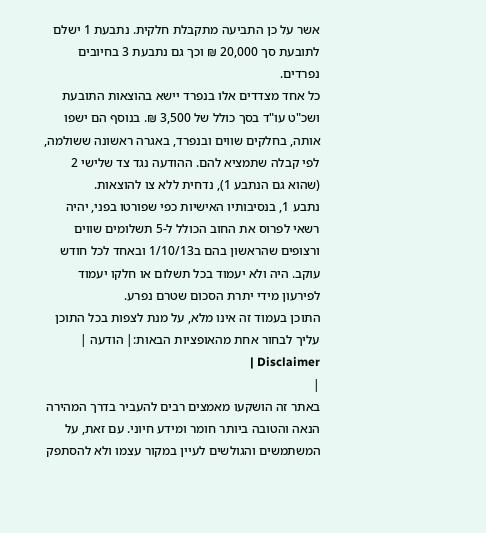אשר על כן התביעה מתקבלת חלקית. נתבעת 1 ישלם לתובעת סך 20,000 ₪ וכך גם נתבעת 3 בחיובים נפרדים.
כל אחד מצדדים אלו בנפרד יישא בהוצאות התובעת ושכ"ט עו"ד בסך כולל של 3,500 ₪. בנוסף הם ישפו אותה, בחלקים שווים ובנפרד, באגרה ראשונה ששולמה, לפי קבלה שתמציא להם. ההודעה נגד צד שלישי 2 (שהוא גם הנתבע 1), נדחית ללא צו להוצאות.
נתבע 1, בנסיבותיו האישיות כפי שפורטו בפני, יהיה רשאי לפרוס את החוב הכולל ל-5 תשלומים שווים ורצופים שהראשון בהם ב1/10/13 ובאחד לכל חודש עוקב. היה ולא יעמוד בכל תשלום או חלקו יעמוד לפירעון מידי יתרת הסכום שטרם נפרע.
התוכן בעמוד זה אינו מלא, על מנת לצפות בכל התוכן עליך לבחור אחת מהאופציות הבאות:| הודעה | Disclaimer |
|
באתר זה הושקעו מאמצים רבים להעביר בדרך המהירה הנאה והטובה ביותר חומר ומידע חיוני. עם זאת, על המשתמשים והגולשים לעיין במקור עצמו ולא להסתפק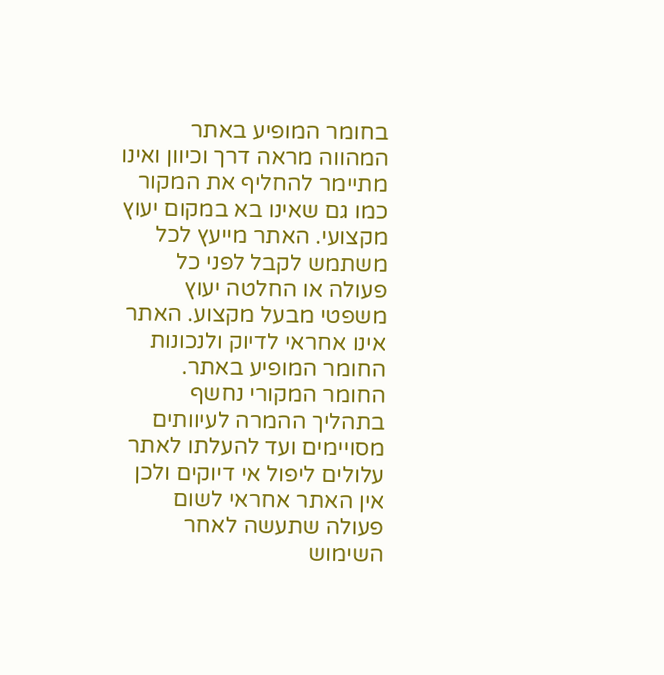בחומר המופיע באתר המהווה מראה דרך וכיוון ואינו מתיימר להחליף את המקור כמו גם שאינו בא במקום יעוץ מקצועי. האתר מייעץ לכל משתמש לקבל לפני כל פעולה או החלטה יעוץ משפטי מבעל מקצוע. האתר אינו אחראי לדיוק ולנכונות החומר המופיע באתר. החומר המקורי נחשף בתהליך ההמרה לעיוותים מסויימים ועד להעלתו לאתר עלולים ליפול אי דיוקים ולכן אין האתר אחראי לשום פעולה שתעשה לאחר השימוש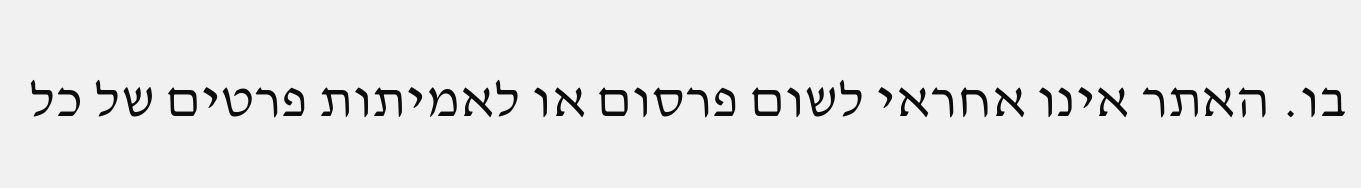בו. האתר אינו אחראי לשום פרסום או לאמיתות פרטים של כל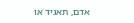אדם, תאגיד או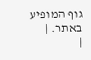גוף המופיע באתר. |
|